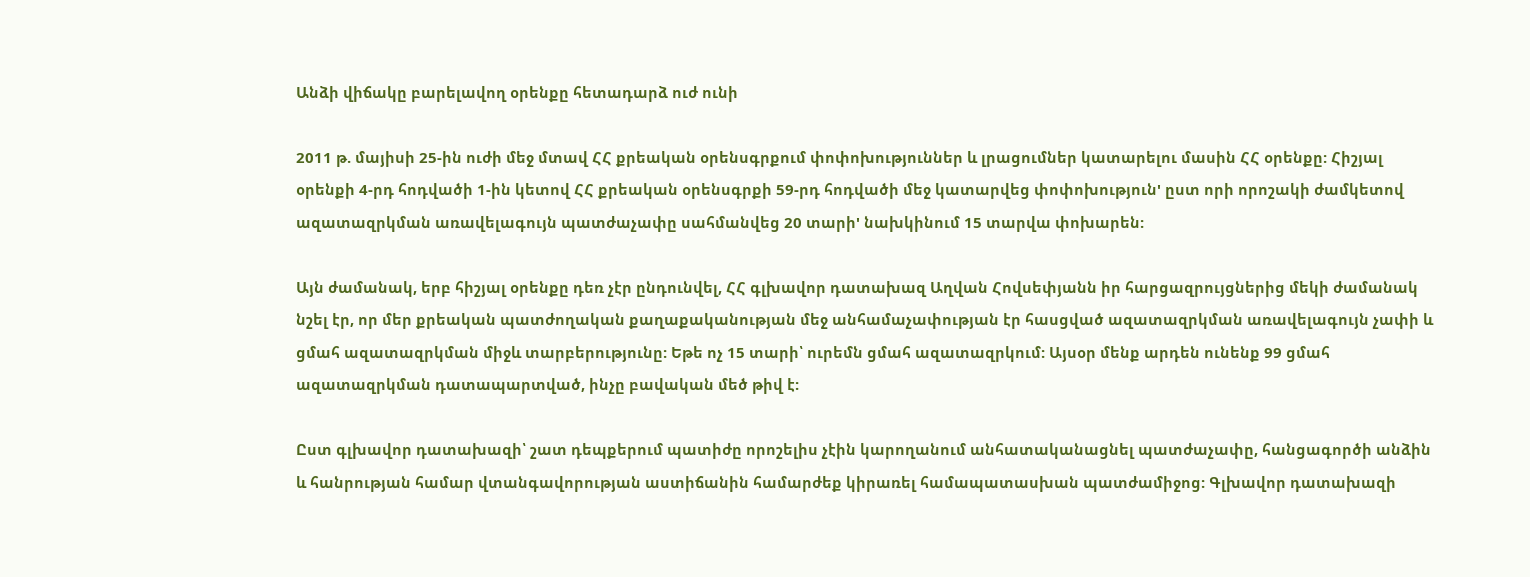Անձի վիճակը բարելավող օրենքը հետադարձ ուժ ունի

2011 թ. մայիսի 25-ին ուժի մեջ մտավ ՀՀ քրեական օրենսգրքում փոփոխություններ և լրացումներ կատարելու մասին ՀՀ օրենքը: Հիշյալ օրենքի 4-րդ հոդվածի 1-ին կետով ՀՀ քրեական օրենսգրքի 59-րդ հոդվածի մեջ կատարվեց փոփոխություն' ըստ որի որոշակի ժամկետով ազատազրկման առավելագույն պատժաչափը սահմանվեց 20 տարի' նախկինում 15 տարվա փոխարեն:

Այն ժամանակ, երբ հիշյալ օրենքը դեռ չէր ընդունվել, ՀՀ գլխավոր դատախազ Աղվան Հովսեփյանն իր հարցազրույցներից մեկի ժամանակ նշել էր, որ մեր քրեական պատժողական քաղաքականության մեջ անհամաչափության էր հասցված ազատազրկման առավելագույն չափի և ցմահ ազատազրկման միջև տարբերությունը: Եթե ոչ 15 տարի՝ ուրեմն ցմահ ազատազրկում: Այսօր մենք արդեն ունենք 99 ցմահ ազատազրկման դատապարտված, ինչը բավական մեծ թիվ է:

Ըստ գլխավոր դատախազի՝ շատ դեպքերում պատիժը որոշելիս չէին կարողանում անհատականացնել պատժաչափը, հանցագործի անձին և հանրության համար վտանգավորության աստիճանին համարժեք կիրառել համապատասխան պատժամիջոց: Գլխավոր դատախազի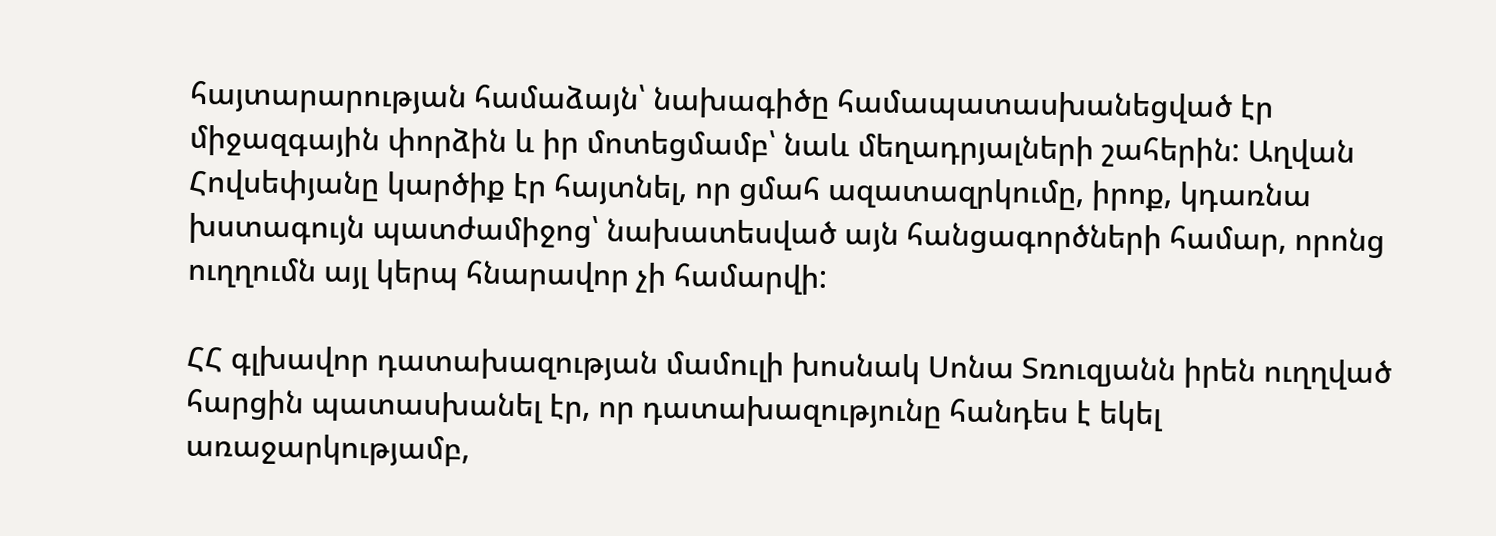հայտարարության համաձայն՝ նախագիծը համապատասխանեցված էր միջազգային փորձին և իր մոտեցմամբ՝ նաև մեղադրյալների շահերին: Աղվան Հովսեփյանը կարծիք էր հայտնել, որ ցմահ ազատազրկումը, իրոք, կդառնա խստագույն պատժամիջոց՝ նախատեսված այն հանցագործների համար, որոնց ուղղումն այլ կերպ հնարավոր չի համարվի:

ՀՀ գլխավոր դատախազության մամուլի խոսնակ Սոնա Տռուզյանն իրեն ուղղված հարցին պատասխանել էր, որ դատախազությունը հանդես է եկել առաջարկությամբ,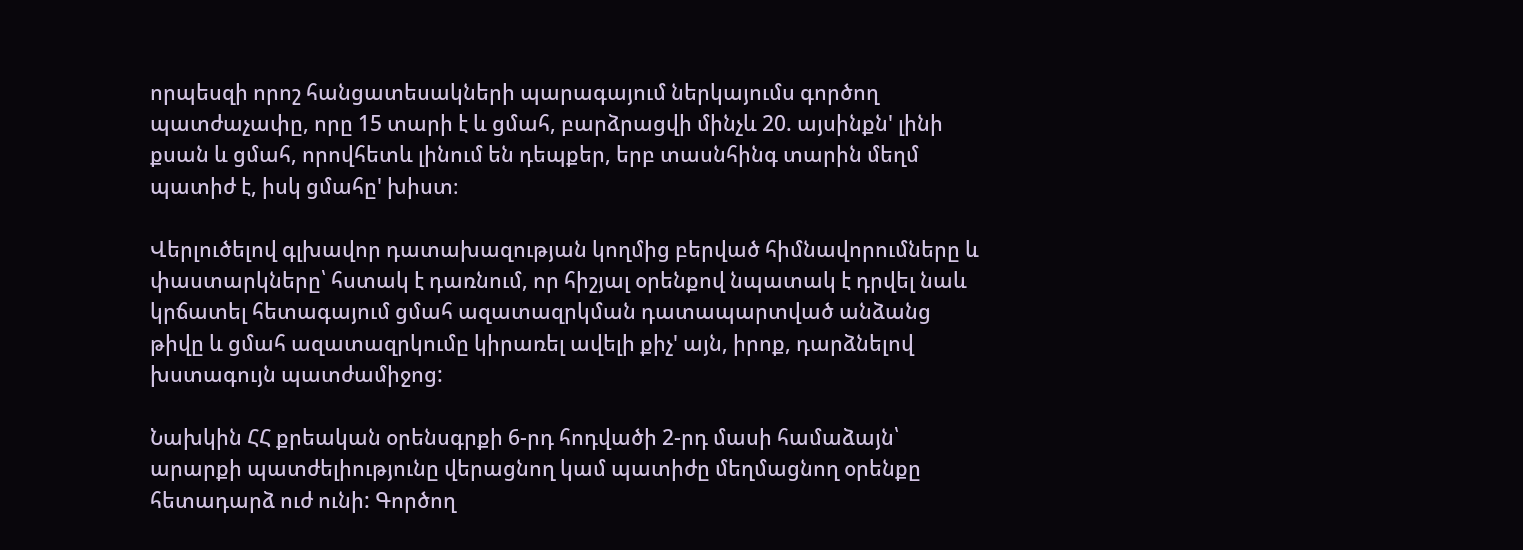որպեսզի որոշ հանցատեսակների պարագայում ներկայումս գործող պատժաչափը, որը 15 տարի է և ցմահ, բարձրացվի մինչև 20. այսինքն' լինի քսան և ցմահ, որովհետև լինում են դեպքեր, երբ տասնհինգ տարին մեղմ պատիժ է, իսկ ցմահը' խիստ։

Վերլուծելով գլխավոր դատախազության կողմից բերված հիմնավորումները և փաստարկները՝ հստակ է դառնում, որ հիշյալ օրենքով նպատակ է դրվել նաև կրճատել հետագայում ցմահ ազատազրկման դատապարտված անձանց թիվը և ցմահ ազատազրկումը կիրառել ավելի քիչ' այն, իրոք, դարձնելով խստագույն պատժամիջոց:

Նախկին ՀՀ քրեական օրենսգրքի 6-րդ հոդվածի 2-րդ մասի համաձայն՝ արարքի պատժելիությունը վերացնող կամ պատիժը մեղմացնող օրենքը հետադարձ ուժ ունի: Գործող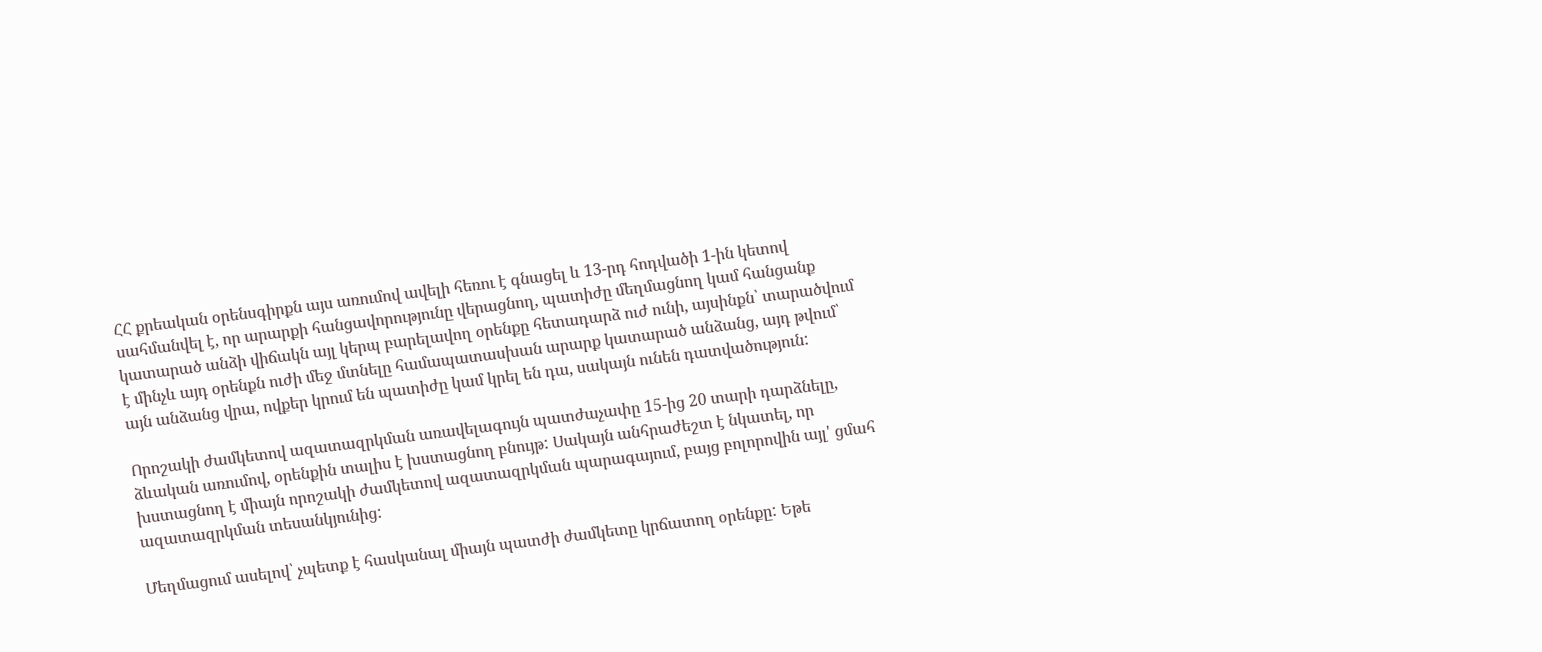ՀՀ քրեական օրենսգիրքն այս առումով ավելի հեռու է գնացել և 13-րդ հոդվածի 1-ին կետով սահմանվել է, որ արարքի հանցավորությունը վերացնող, պատիժը մեղմացնող կամ հանցանք կատարած անձի վիճակն այլ կերպ բարելավող օրենքը հետադարձ ուժ ունի, այսինքն՝ տարածվում է մինչև այդ օրենքն ուժի մեջ մտնելը համապատասխան արարք կատարած անձանց, այդ թվում՝ այն անձանց վրա, ովքեր կրում են պատիժը կամ կրել են դա, սակայն ունեն դատվածություն:

Որոշակի ժամկետով ազատազրկման առավելագույն պատժաչափը 15-ից 20 տարի դարձնելը, ձևական առումով, օրենքին տալիս է խստացնող բնույթ: Սակայն անհրաժեշտ է նկատել, որ խստացնող է միայն որոշակի ժամկետով ազատազրկման պարագայում, բայց բոլորովին այլ' ցմահ ազատազրկման տեսանկյունից:

Մեղմացում ասելով՝ չպետք է հասկանալ միայն պատժի ժամկետը կրճատող օրենքը: Եթե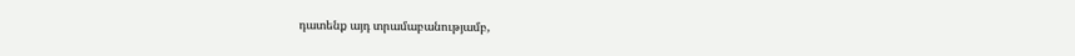դատենք այդ տրամաբանությամբ,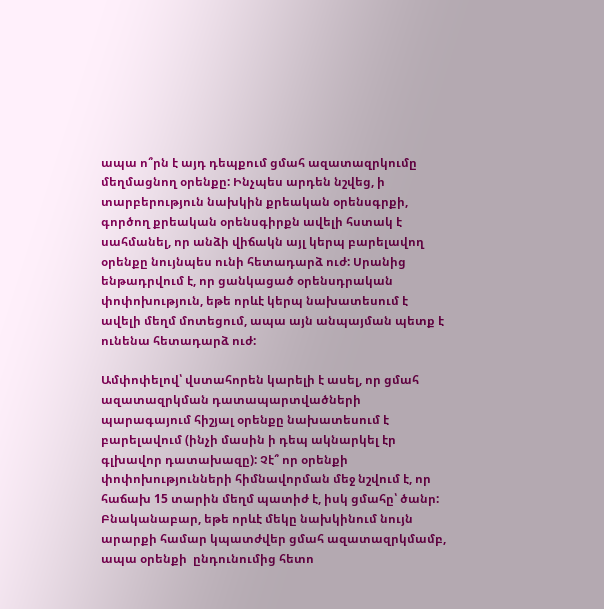ապա ո՞րն է այդ դեպքում ցմահ ազատազրկումը մեղմացնող օրենքը: Ինչպես արդեն նշվեց, ի տարբերություն նախկին քրեական օրենսգրքի, գործող քրեական օրենսգիրքն ավելի հստակ է սահմանել, որ անձի վիճակն այլ կերպ բարելավող օրենքը նույնպես ունի հետադարձ ուժ: Սրանից ենթադրվում է, որ ցանկացած օրենսդրական փոփոխություն, եթե որևէ կերպ նախատեսում է ավելի մեղմ մոտեցում, ապա այն անպայման պետք է ունենա հետադարձ ուժ:

Ամփոփելով՝ վստահորեն կարելի է ասել, որ ցմահ ազատազրկման դատապարտվածների պարագայում հիշյալ օրենքը նախատեսում է բարելավում (ինչի մասին ի դեպ ակնարկել էր գլխավոր դատախազը): Չէ՞ որ օրենքի փոփոխությունների հիմնավորման մեջ նշվում է, որ հաճախ 15 տարին մեղմ պատիժ է, իսկ ցմահը՝ ծանր: Բնականաբար, եթե որևէ մեկը նախկինում նույն արարքի համար կպատժվեր ցմահ ազատազրկմամբ, ապա օրենքի  ընդունումից հետո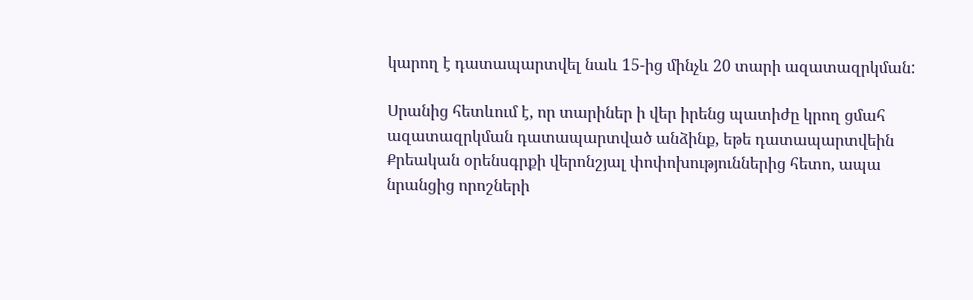կարող է դատապարտվել նաև 15-ից մինչև 20 տարի ազատազրկման:

Սրանից հետևում է, որ տարիներ ի վեր իրենց պատիժը կրող ցմահ ազատազրկման դատապարտված անձինք, եթե դատապարտվեին Քրեական օրենսգրքի վերոնշյալ փոփոխություններից հետո, ապա նրանցից որոշների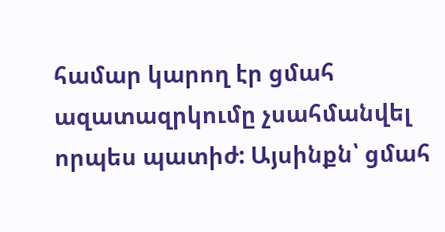համար կարող էր ցմահ ազատազրկումը չսահմանվել որպես պատիժ: Այսինքն՝ ցմահ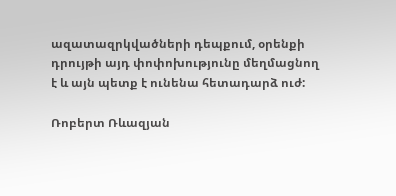ազատազրկվածների դեպքում, օրենքի դրույթի այդ փոփոխությունը մեղմացնող է և այն պետք է ունենա հետադարձ ուժ:

Ռոբերտ Ռևազյան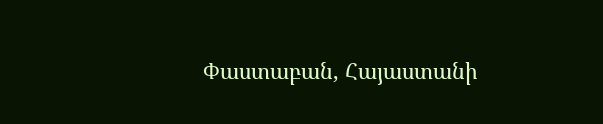Փաստաբան, Հայաստանի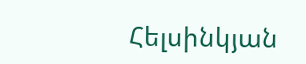Հելսինկյան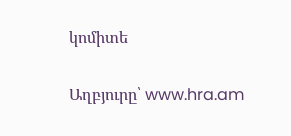կոմիտե

Աղբյուրը՝ www.hra.am